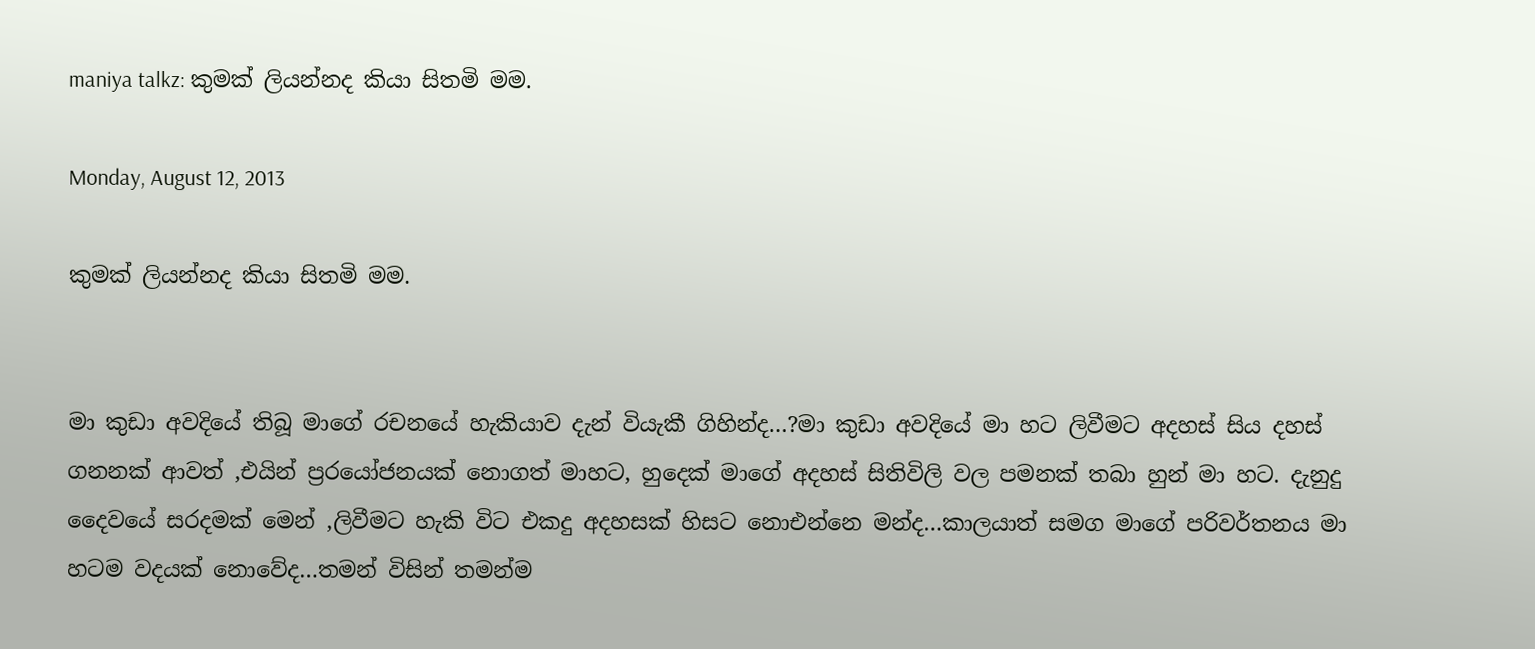maniya talkz: කුමක් ලියන්නද කියා සිතමි මම.

Monday, August 12, 2013

කුමක් ලියන්නද කියා සිතමි මම.


මා කුඩා අවදියේ තිබූ මාගේ රචනයේ හැකියාව දැන් වියැකී ගිහින්ද…?මා කුඩා අවදියේ මා හට ලිවීමට අදහස් සිය දහස් ගනනක් ආවත් ,එයින් ප්‍රරයෝජනයක් නොගත් මාහට, හුදෙක් මාගේ අදහස් සිතිවිලි වල පමනක් තබා හුන් මා හට. දැනුදු දෛවයේ සරදමක් මෙන් ,ලිවීමට හැකි විට එකදු අදහසක් හිසට නොඑන්නෙ මන්ද…කාලයාත් සමග මාගේ පරිවර්තනය මා හටම වදයක් නොවේද…තමන් විසින් තමන්ම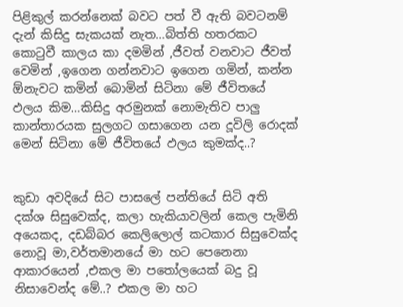පිළිකුල් කරන්නෙක් බවට පත් වී ඇති බවටනම් දැන් කිසිදු සැකයක් නැත…බිත්ති හතරකට කොටුවී කාලය කා දමමින් ,ජීවත් වනවාට ජීවත් වෙමින් ,ඉගෙන ගන්නවාට ඉගෙන ගමින්, කන්න ඕනැවට කමින් බොමින් සිටිනා මේ ජීවිතයේ ඵලය කිම…කිසිදු අරමුනක් නොමැතිව පාලු කාන්තාරයක සුලගට ගසාගෙන යන දූවිලි රොදක් මෙන් සිටිනා මේ ජීවිතයේ ඵලය කුමක්ද..?


කුඩා අවදියේ සිට පාසලේ පන්තියේ සිටි අති දක්ශ සිසුවෙක්ද, කලා හැකියාවලින් කෙල පැමිනි අයෙකද, දඩබ්බර කෙලිලොල් කටකාර සිසුවෙක්ද නොවූ මා,වර්තමානයේ මා හට පෙනෙනා ආකාරයෙන් ,එකල මා පතෝලයෙක් බදු වූ නිසාවෙන්ද මේ..? එකල මා හට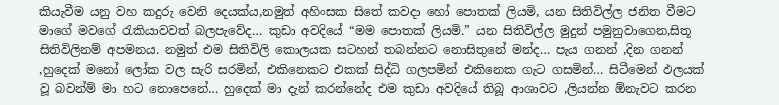කියැවීම යනු වහ කදුරු වෙනි දෙයක්ය,නමුත් අහිංසක සිතේ කවදා හෝ පොතක් ලියමි, යන සිතිවිල්ල ජනිත වීමට මාගේ මවගේ රැකියාවවත් බලපැවේද… කුඩා අවදියේ “මම පොතක් ලියමි.” යන සිතිවිල්ල මුදුන් පමුනුවාගෙන,සිතූ සිතිවිලිනම් අපමනය. නමුත් එම සිතිවිලි කොලයක සටහන් තබන්නට නොසිතුනේ මන්ද… පැය ගනන් ,දින ගනන් ,හුදෙක් මනෝ ලෝක වල සැරි සරමින්, එකිනෙකට එකක් සිද්ධි ගලපමින් එකිනෙක ගැට ගසමින්… සිටීමෙන් ඵලයක් වූ බවන්ම් මා හට නොපෙනේ… හුදෙක් මා දැන් කරන්නේද එම කුඩා අවදියේ තිබූ ආශාවට ,ලියන්න ඕනැවට කරන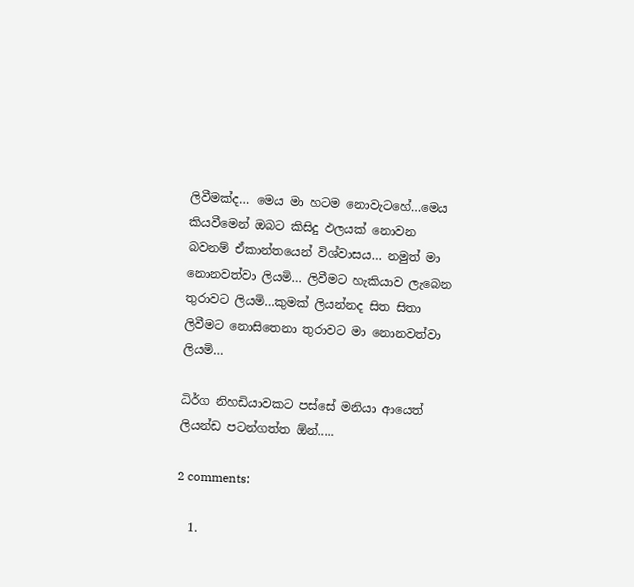ලිවීමක්ද… මෙය මා හටම නොවැටහේ…මෙය කියවීමෙන් ඔබට කිසිදු ඵලයක් නොවන බවනම් ඒකාන්තයෙන් විශ්වාසය… නමුත් මා නොනවත්වා ලියමි… ලිවීමට හැකියාව ලැබෙන තුරාවට ලියමි…කුමක් ලියන්නද සිත සිතා ලිවීමට නොසිතෙනා තුරාවට මා නොනවත්වා ලියමි…

ධිර්ග නිහඩියාවකට පස්සේ මනියා ආයෙත් ලියන්ඩ පටන්ගත්ත ඕන්.....

2 comments:

  1.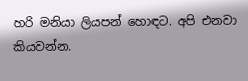හරි මනියා ලියපන් හොඳට. අපි එනවා කියවන්න.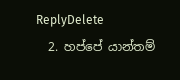ReplyDelete
  2. හප්පේ යාන්තම්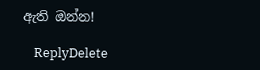ඇති ඔන්න!

    ReplyDelete